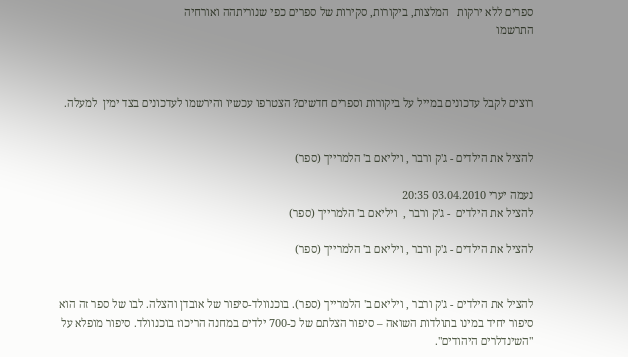ספרים ללא ירקות   המלצות, ביקורות, סקירות של ספרים כפי שנוריתהה ואורחיה
התרשמו



רוצים לקבל עדכונים במייל על ביקורות וספרים חדשים? הצטרפו עכשיו והירשמו לעדכונים בצד ימין  למעלה.


להציל את הילדים - ג'ק ורבר , ויליאם ב' הלמרייך (ספר)

נעמה יערי 03.04.2010 20:35
להציל את הילדים  - ג'ק ורבר ,  ויליאם ב' הלמרייך (ספר)

להציל את הילדים - ג'ק ורבר , ויליאם ב' הלמרייך (ספר)


להציל את הילדים - ג'ק ורבר , ויליאם ב' הלמרייך (ספר). בוכנוולד-סיפור של אובדן והצלה. לבו של ספר זה הוא סיפור יחיד במינו בתולדות השואה – סיפור הצלתם של כ-700 ילדים במחנה הריכוז בוכנוולד. סיפור מופלא על "השינדלרים היהודים".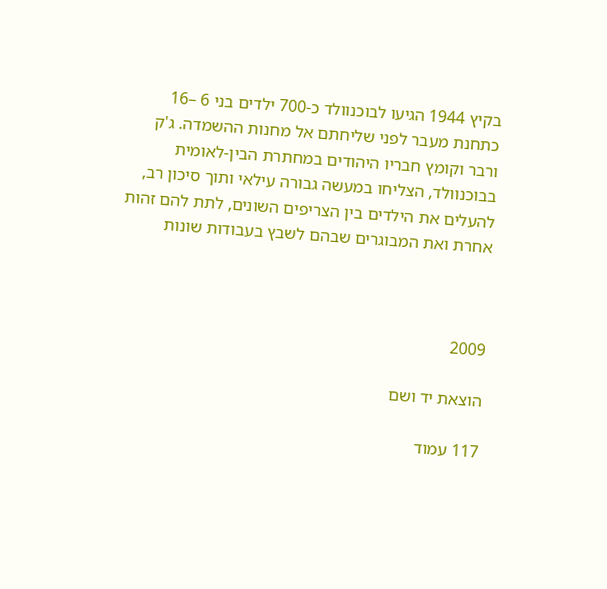בקיץ 1944 הגיעו לבוכנוולד כ-700 ילדים בני 6 –16 כתחנת מעבר לפני שליחתם אל מחנות ההשמדה. ג'ק ורבר וקומץ חבריו היהודים במחתרת הבין-לאומית בבוכנוולד, הצליחו במעשה גבורה עילאי ותוך סיכון רב, להעלים את הילדים בין הצריפים השונים, לתת להם זהות אחרת ואת המבוגרים שבהם לשבץ בעבודות שונות



2009

הוצאת יד ושם

117 עמוד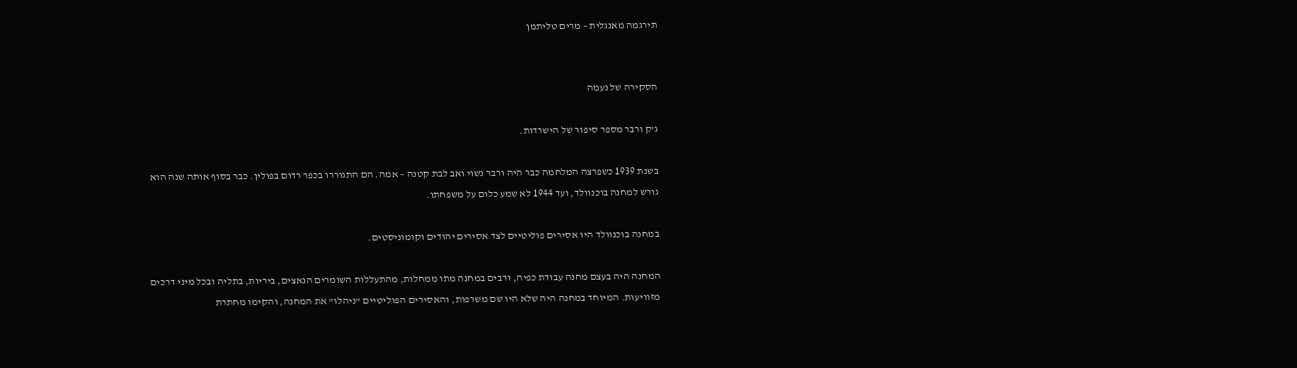תירגמה מאנגלית – מרים טליתמן


הסקירה של נעמה

ג'ק ורבר מספר סיפור של הישרדות.

בשנת 1939 כשפרצה המלחמה כבר היה ורבר נשוי ואב לבת קטנה – אמה. הם התגוררו בכפר רדום בפולין. כבר בסוף אותה שנה הוא גורש למחנה בוכנוולד, ועד 1944 לא שמע כלום על משפחתו.

במחנה בוכנוולד היו אסירים פוליטיים לצד אסירים יהודים וקומוניסטים.

המחנה היה בעצם מחנה עבודת כפיה, ורבים במחנה מתו ממחלות, מהתעללות השומרים הנאצים, ביריות, בתליה ובכל מיני דרכים מזוויעות. המיוחד במחנה היה שלא היו שם משרפות, והאסירים הפוליטיים "ניהלו" את המחנה, והקימו מחתרת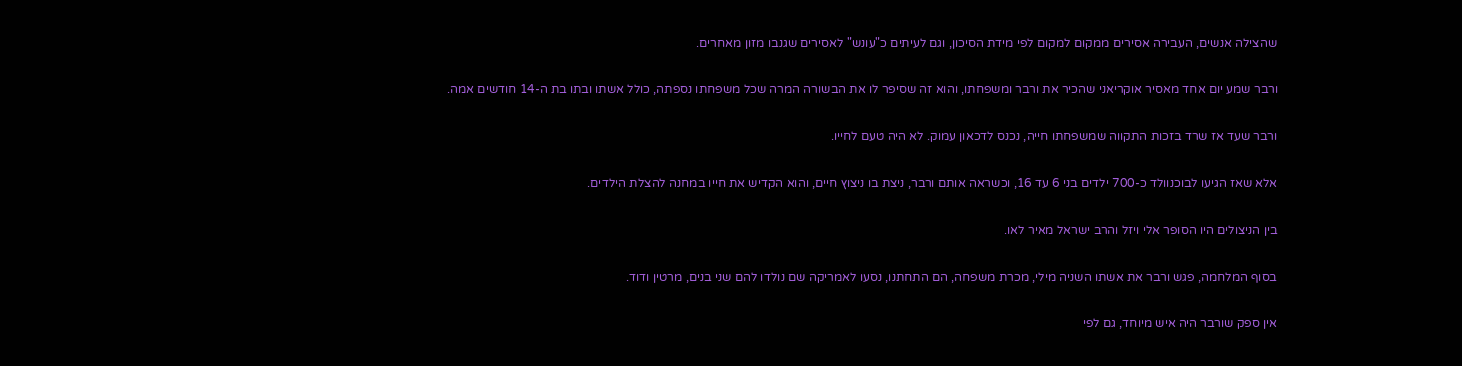שהצילה אנשים, העבירה אסירים ממקום למקום לפי מידת הסיכון, וגם לעיתים כ"עונש" לאסירים שגנבו מזון מאחרים.

ורבר שמע יום אחד מאסיר אוקריאני שהכיר את ורבר ומשפחתו, והוא זה שסיפר לו את הבשורה המרה שכל משפחתו נספתה, כולל אשתו ובתו בת ה-14 חודשים אמה.

ורבר שעד אז שרד בזכות התקווה שמשפחתו חייה, נכנס לדכאון עמוק. לא היה טעם לחייו.

אלא שאז הגיעו לבוכנוולד כ-700 ילדים בני 6 עד 16, וכשראה אותם ורבר, ניצת בו ניצוץ חיים, והוא הקדיש את חייו במחנה להצלת הילדים.

בין הניצולים היו הסופר אלי ויזל והרב ישראל מאיר לאו.

בסוף המלחמה, פגש ורבר את אשתו השניה מילי, מכרת משפחה, הם התחתנו, נסעו לאמריקה שם נולדו להם שני בנים, מרטין ודוד.

אין ספק שורבר היה איש מיוחד, גם לפי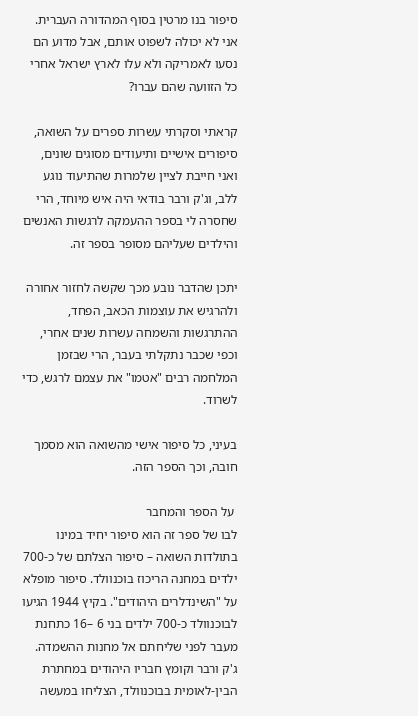סיפור בנו מרטין בסוף המהדורה העברית. אני לא יכולה לשפוט אותם, אבל מדוע הם נסעו לאמריקה ולא עלו לארץ ישראל אחרי כל הזוועה שהם עברו?

קראתי וסקרתי עשרות ספרים על השואה, סיפורים אישיים ותיעודים מסוגים שונים, ואני חייבת לציין שלמרות שהתיעוד נוגע ללב, וג'ק ורבר בודאי היה איש מיוחד, הרי שחסרה לי בספר ההעמקה לרגשות האנשים והילדים שעליהם מסופר בספר זה.

יתכן שהדבר נובע מכך שקשה לחזור אחורה ולהרגיש את עוצמות הכאב, הפחד, ההתרגשות והשמחה עשרות שנים אחרי, וכפי שכבר נתקלתי בעבר, הרי שבזמן המלחמה רבים "אטמו" את עצמם לרגש, כדי לשרוד.

בעיני, כל סיפור אישי מהשואה הוא מסמך חובה, וכך הספר הזה.

 על הספר והמחבר
לבו של ספר זה הוא סיפור יחיד במינו בתולדות השואה – סיפור הצלתם של כ-700 ילדים במחנה הריכוז בוכנוולד. סיפור מופלא על "השינדלרים היהודים". בקיץ 1944 הגיעו לבוכנוולד כ-700 ילדים בני 6 –16 כתחנת מעבר לפני שליחתם אל מחנות ההשמדה. ג'ק ורבר וקומץ חבריו היהודים במחתרת הבין-לאומית בבוכנוולד, הצליחו במעשה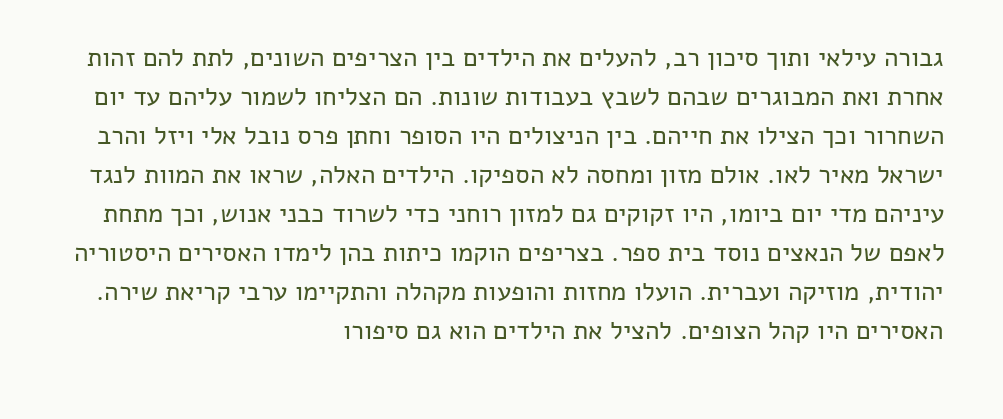גבורה עילאי ותוך סיכון רב, להעלים את הילדים בין הצריפים השונים, לתת להם זהות אחרת ואת המבוגרים שבהם לשבץ בעבודות שונות. הם הצליחו לשמור עליהם עד יום השחרור וכך הצילו את חייהם. בין הניצולים היו הסופר וחתן פרס נובל אלי ויזל והרב ישראל מאיר לאו. אולם מזון ומחסה לא הספיקו. הילדים האלה, שראו את המוות לנגד עיניהם מדי יום ביומו, היו זקוקים גם למזון רוחני כדי לשרוד כבני אנוש, וכך מתחת לאפם של הנאצים נוסד בית ספר. בצריפים הוקמו כיתות בהן לימדו האסירים היסטוריה יהודית, מוזיקה ועברית. הועלו מחזות והופעות מקהלה והתקיימו ערבי קריאת שירה. האסירים היו קהל הצופים. להציל את הילדים הוא גם סיפורו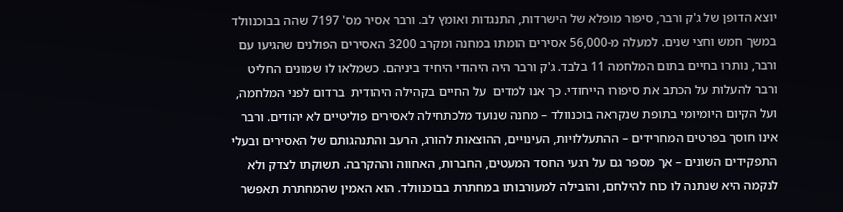יוצא הדופן של ג'ק ורבר, סיפור מופלא של הישרדות, התנגדות ואומץ לב. ורבר אסיר מס' 7197 שהה בבוכנוולד במשך חמש וחצי שנים. למעלה מ-56,000 אסירים הומתו במחנה ומקרב 3200 האסירים הפולנים שהגיעו עם ורבר, נותרו בחיים בתום המלחמה 11 בלבד. ג'ק ורבר היה היהודי היחיד ביניהם. כשמלאו לו שמונים החליט ורבר להעלות על הכתב את סיפורו הייחודי. כך אנו למדים  על החיים בקהילה היהודית  ברדום לפני המלחמה, ועל הקיום היומיומי בתופת שנקראה בוכנוולד – מחנה שנועד מלכתחילה לאסירים פוליטיים לא יהודים. ורבר אינו חוסך בפרטים המחרידים – ההתעללויות, העינויים, ההוצאות להורג, הרעב והתנהגותם של האסירים ובעלי התפקידים השונים – אך מספר גם על רגעי החסד המעטים, החברות, האחווה וההקרבה. תשוקתו לצדק ולא לנקמה היא שנתנה לו כוח להילחם, והובילה למעורבותו במחתרת בבוכנוולד. הוא האמין שהמחתרת תאפשר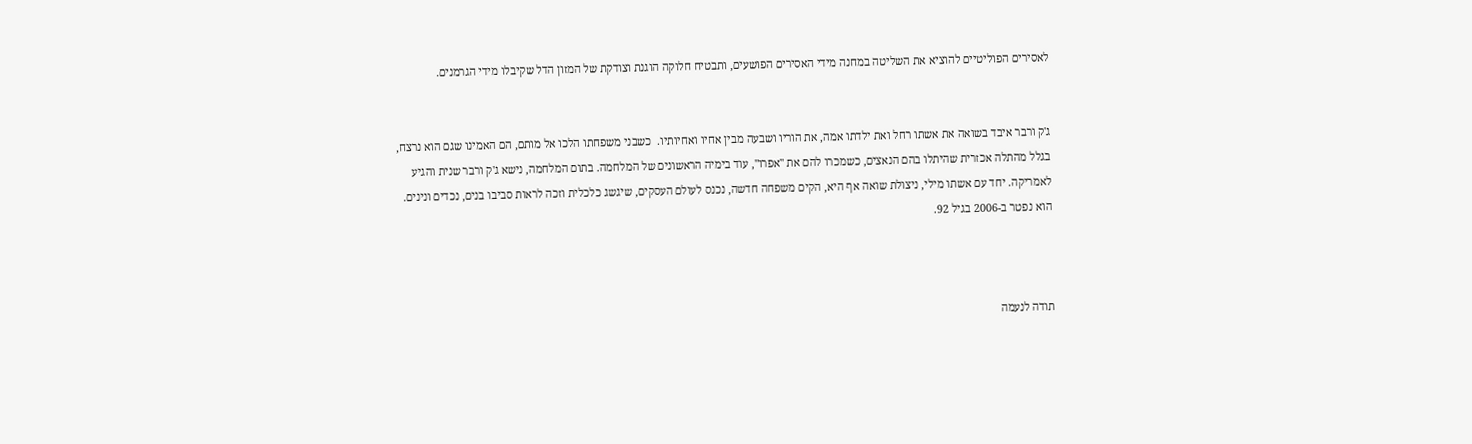לאסירים הפוליטיים להוציא את השליטה במחנה מידי האסירים הפושעים, ותבטיח חלוקה הוגנת וצודקת של המזון הדל שקיבלו מידי הגרמנים.


ג'ק ורבר איבד בשואה את אשתו רחל ואת ילדתו אמה, את הוריו ושבעה מבין אחיו ואחיותיו.  כשבני משפחתו הלכו אל מותם, הם האמינו שגם הוא נרצח, בגלל מהתלה אכזרית שהיתלו בהם הנאצים, כשמכרו להם את "אפרו", עוד בימיה הראשונים של המלחמה. בתום המלחמה, נישא ג'ק ורבר שנית והגיע לאמריקה. יחד עם אשתו מילי, ניצולת שואה אף היא, הקים משפחה חדשה, נכנס לעולם העסקים, שיגשג כלכלית וזכה לראות סביבו בנים, נכדים ונינים. הוא נפטר ב-2006 בגיל 92.



תודה לנעמה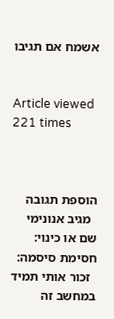אשמח אם תגיבו


Article viewed 221 times



הוספת תגובה
  מגיב אנונימי
שם או כינוי:
חסימת סיסמה:
  זכור אותי תמיד במחשב זה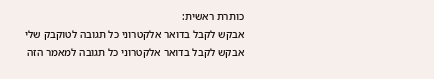כותרת ראשית:
אבקש לקבל בדואר אלקטרוני כל תגובה לטוקבק שלי
אבקש לקבל בדואר אלקטרוני כל תגובה למאמר הזה